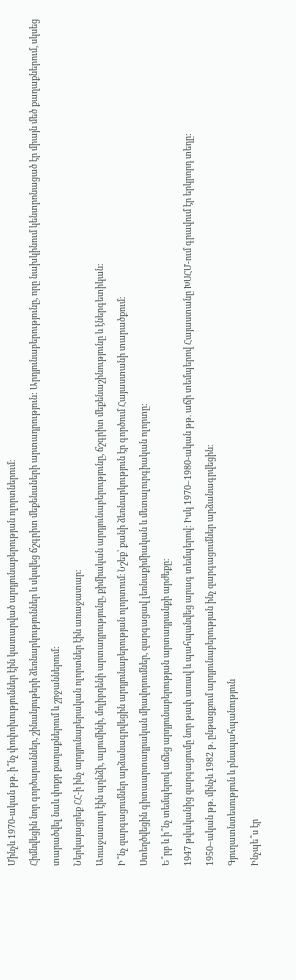Մինչև 1970-ական թթ. ի՞նչ փոփոխություններ էին կատարված արդյունաբերության ոլորտներում։
Հիմնվեցին նոր գործարաններ, շինանյութերի ձեռնարկություններ և սկսվեց ճշգրիտ մեքենաների արտադրություն: Արդյունաբերությունը, որը նախկինում կենտրոնացած էր միայն մեծ քաղաքներում, սկսեց տարածվել նաև փոքր քաղաքներում և շրջաններում:
Ներկայացրեք ՀՀ-ի ինչ արդյունաբերական ոլորտներ էին առաջատար։
Առաջատար էին պղնձի, ալյումինի, մոլիբդենի արտադրությունը, քիմիական արդյունաբերությունը, ճշգրիտ մեքենաշինությունը և էներգետիկան:
Ի՞նչ զարգացումներ արձանագրվեցին արդյունաբերության ոլորտում։ Նշեք՝ քանի ձեռնարկություն էր գործում Հայաստանի տարածքում։
Ստեղծվեցին գիտաարտադրական միավորումներ, զարգացավ լեռնաքիմիական և մետալուրգիական ոլորտը:
Ե՞րբ և ի՞նչ տեմպերով աճեց արդյունաբերության արտադրանքի արժեքը։
1947 թվականից զարգացումը նոր թափ առավ և պահպանվեց արագ տեմպերով: Իսկ 1970–1980-ական թթ. աճի տեմպերով Հայաստանը ԽՍՀՄ-ում գրավում էր երկրորդ տեղը:
1950–ական թթ. մինչև 1982 թ. ընթացքում արդյունաբերության ինչ զարգացումներ արձանագրվեցին։
Գյուղատնտեսություն և բնապահպանություն
Ինչպե՞ս էր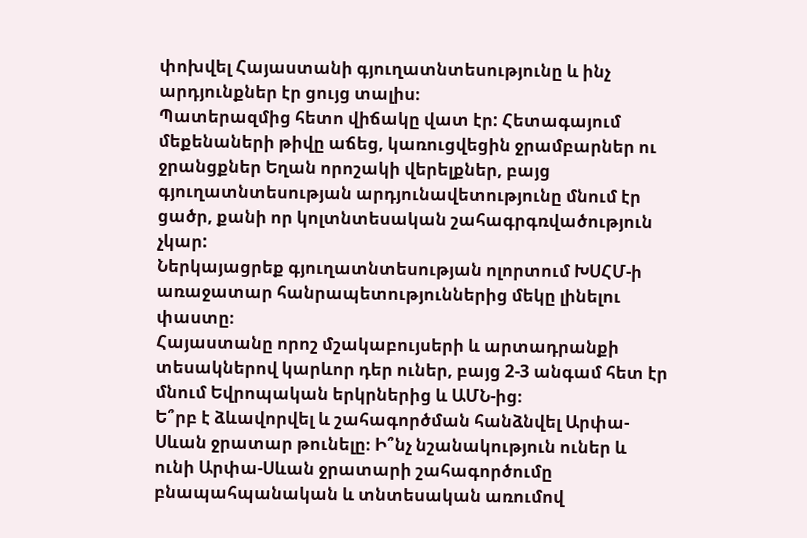փոխվել Հայաստանի գյուղատնտեսությունը և ինչ արդյունքներ էր ցույց տալիս։
Պատերազմից հետո վիճակը վատ էր: Հետագայում մեքենաների թիվը աճեց, կառուցվեցին ջրամբարներ ու ջրանցքներ Եղան որոշակի վերելքներ, բայց գյուղատնտեսության արդյունավետությունը մնում էր ցածր, քանի որ կոլտնտեսական շահագրգռվածություն չկար:
Ներկայացրեք գյուղատնտեսության ոլորտում ԽՍՀՄ-ի առաջատար հանրապետություններից մեկը լինելու փաստը։
Հայաստանը որոշ մշակաբույսերի և արտադրանքի տեսակներով կարևոր դեր ուներ, բայց 2-3 անգամ հետ էր մնում Եվրոպական երկրներից և ԱՄՆ-ից։
Ե՞րբ է ձևավորվել և շահագործման հանձնվել Արփա-Սևան ջրատար թունելը։ Ի՞նչ նշանակություն ուներ և ունի Արփա-Սևան ջրատարի շահագործումը բնապահպանական և տնտեսական առումով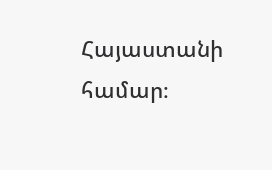Հայաստանի համար։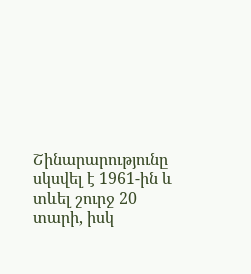Շինարարությունը սկսվել է 1961-ին և տևել շուրջ 20 տարի, իսկ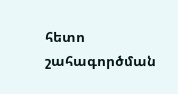հետո շահագործման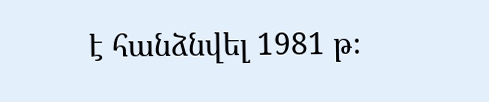է հանձնվել 1981 թ։